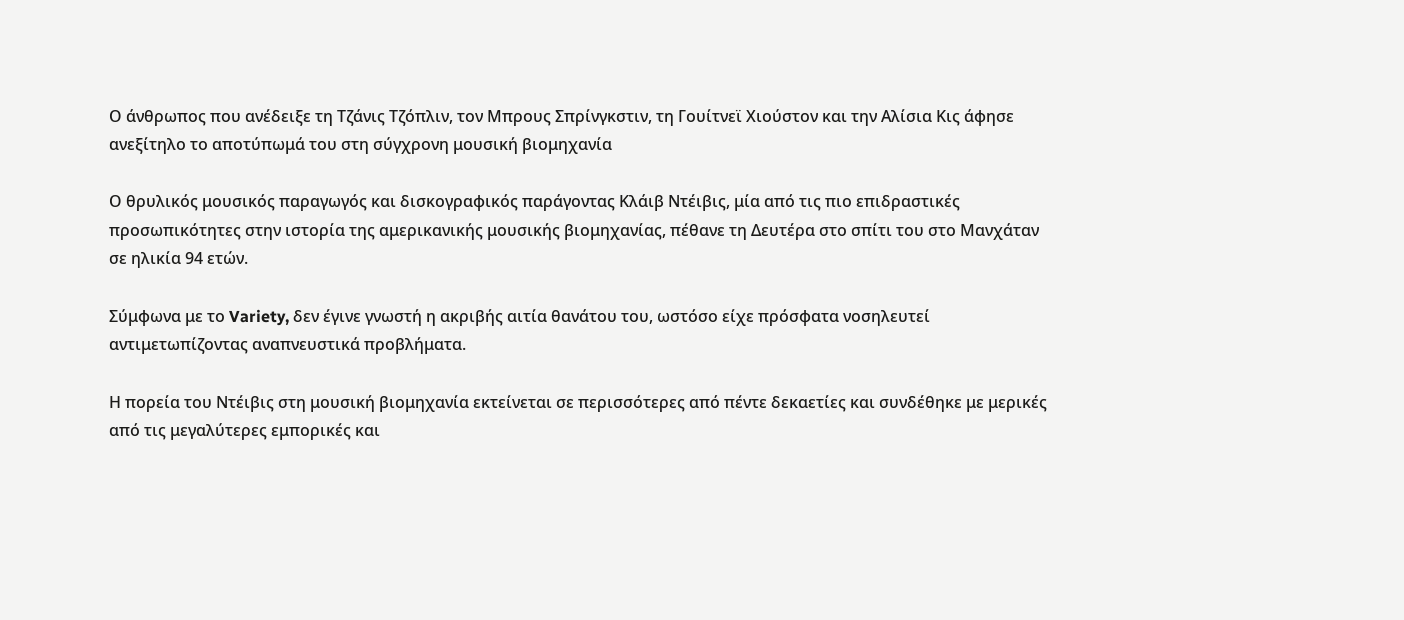Ο άνθρωπος που ανέδειξε τη Τζάνις Τζόπλιν, τον Μπρους Σπρίνγκστιν, τη Γουίτνεϊ Χιούστον και την Αλίσια Κις άφησε ανεξίτηλο το αποτύπωμά του στη σύγχρονη μουσική βιομηχανία

Ο θρυλικός μουσικός παραγωγός και δισκογραφικός παράγοντας Κλάιβ Ντέιβις, μία από τις πιο επιδραστικές προσωπικότητες στην ιστορία της αμερικανικής μουσικής βιομηχανίας, πέθανε τη Δευτέρα στο σπίτι του στο Μανχάταν σε ηλικία 94 ετών.

Σύμφωνα με το Variety, δεν έγινε γνωστή η ακριβής αιτία θανάτου του, ωστόσο είχε πρόσφατα νοσηλευτεί αντιμετωπίζοντας αναπνευστικά προβλήματα.

Η πορεία του Ντέιβις στη μουσική βιομηχανία εκτείνεται σε περισσότερες από πέντε δεκαετίες και συνδέθηκε με μερικές από τις μεγαλύτερες εμπορικές και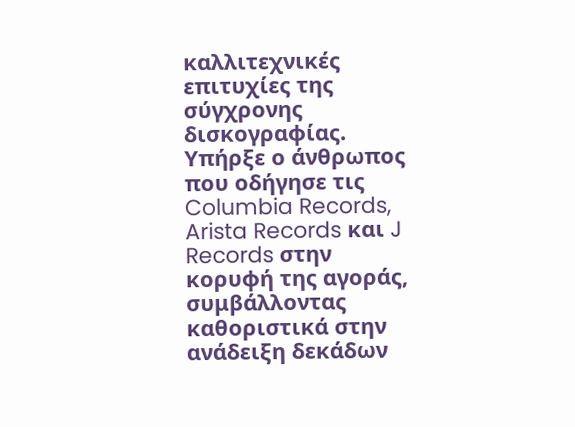καλλιτεχνικές επιτυχίες της σύγχρονης δισκογραφίας. Υπήρξε ο άνθρωπος που οδήγησε τις Columbia Records, Arista Records και J Records στην κορυφή της αγοράς, συμβάλλοντας καθοριστικά στην ανάδειξη δεκάδων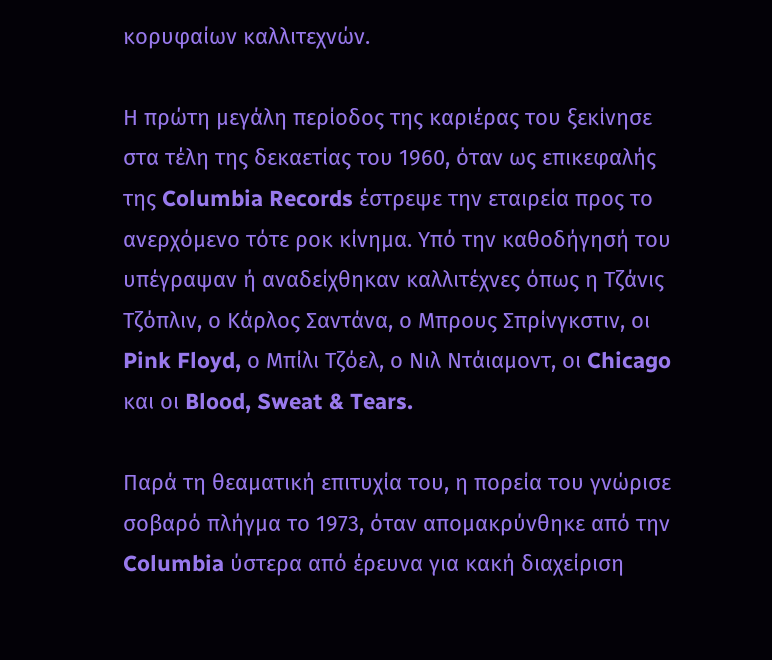κορυφαίων καλλιτεχνών.

Η πρώτη μεγάλη περίοδος της καριέρας του ξεκίνησε στα τέλη της δεκαετίας του 1960, όταν ως επικεφαλής της Columbia Records έστρεψε την εταιρεία προς το ανερχόμενο τότε ροκ κίνημα. Υπό την καθοδήγησή του υπέγραψαν ή αναδείχθηκαν καλλιτέχνες όπως η Τζάνις Τζόπλιν, ο Κάρλος Σαντάνα, ο Μπρους Σπρίνγκστιν, οι Pink Floyd, ο Μπίλι Τζόελ, ο Νιλ Ντάιαμοντ, οι Chicago και οι Blood, Sweat & Tears.

Παρά τη θεαματική επιτυχία του, η πορεία του γνώρισε σοβαρό πλήγμα το 1973, όταν απομακρύνθηκε από την Columbia ύστερα από έρευνα για κακή διαχείριση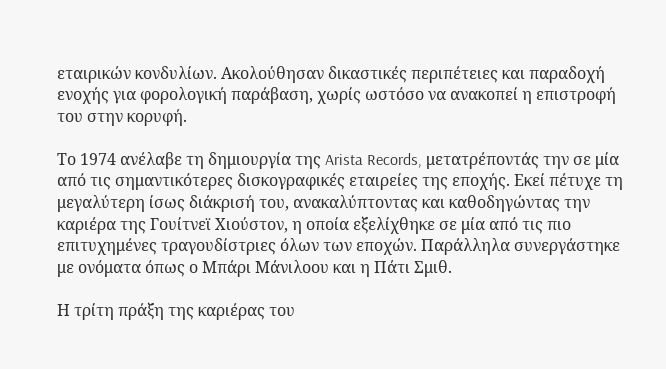εταιρικών κονδυλίων. Ακολούθησαν δικαστικές περιπέτειες και παραδοχή ενοχής για φορολογική παράβαση, χωρίς ωστόσο να ανακοπεί η επιστροφή του στην κορυφή.

Το 1974 ανέλαβε τη δημιουργία της Arista Records, μετατρέποντάς την σε μία από τις σημαντικότερες δισκογραφικές εταιρείες της εποχής. Εκεί πέτυχε τη μεγαλύτερη ίσως διάκρισή του, ανακαλύπτοντας και καθοδηγώντας την καριέρα της Γουίτνεϊ Χιούστον, η οποία εξελίχθηκε σε μία από τις πιο επιτυχημένες τραγουδίστριες όλων των εποχών. Παράλληλα συνεργάστηκε με ονόματα όπως ο Μπάρι Μάνιλοου και η Πάτι Σμιθ.

Η τρίτη πράξη της καριέρας του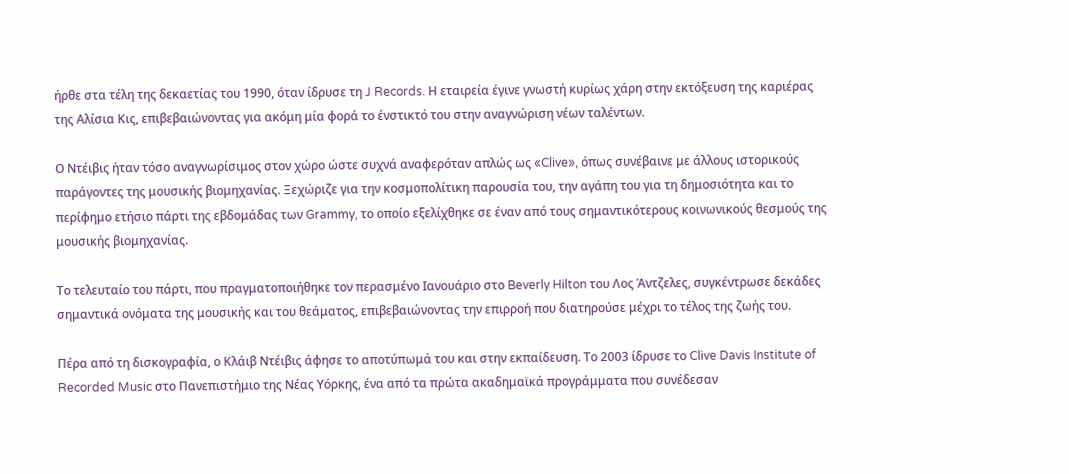ήρθε στα τέλη της δεκαετίας του 1990, όταν ίδρυσε τη J Records. Η εταιρεία έγινε γνωστή κυρίως χάρη στην εκτόξευση της καριέρας της Αλίσια Κις, επιβεβαιώνοντας για ακόμη μία φορά το ένστικτό του στην αναγνώριση νέων ταλέντων.

Ο Ντέιβις ήταν τόσο αναγνωρίσιμος στον χώρο ώστε συχνά αναφερόταν απλώς ως «Clive», όπως συνέβαινε με άλλους ιστορικούς παράγοντες της μουσικής βιομηχανίας. Ξεχώριζε για την κοσμοπολίτικη παρουσία του, την αγάπη του για τη δημοσιότητα και το περίφημο ετήσιο πάρτι της εβδομάδας των Grammy, το οποίο εξελίχθηκε σε έναν από τους σημαντικότερους κοινωνικούς θεσμούς της μουσικής βιομηχανίας.

Το τελευταίο του πάρτι, που πραγματοποιήθηκε τον περασμένο Ιανουάριο στο Beverly Hilton του Λος Άντζελες, συγκέντρωσε δεκάδες σημαντικά ονόματα της μουσικής και του θεάματος, επιβεβαιώνοντας την επιρροή που διατηρούσε μέχρι το τέλος της ζωής του.

Πέρα από τη δισκογραφία, ο Κλάιβ Ντέιβις άφησε το αποτύπωμά του και στην εκπαίδευση. Το 2003 ίδρυσε το Clive Davis Institute of Recorded Music στο Πανεπιστήμιο της Νέας Υόρκης, ένα από τα πρώτα ακαδημαϊκά προγράμματα που συνέδεσαν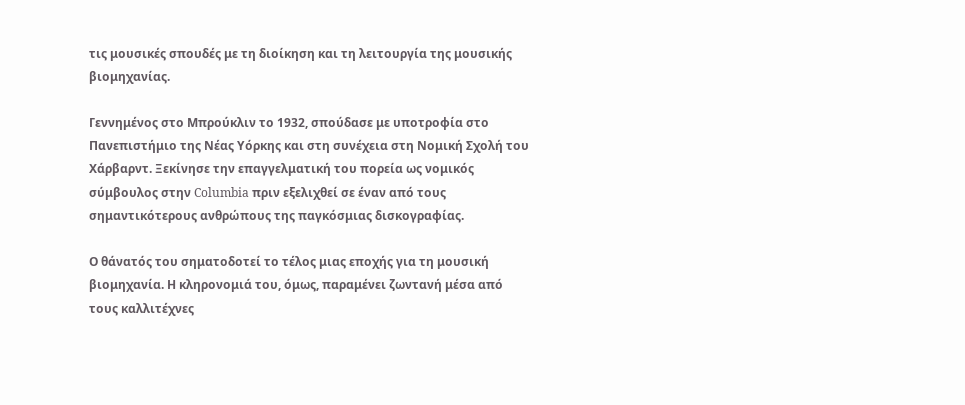τις μουσικές σπουδές με τη διοίκηση και τη λειτουργία της μουσικής βιομηχανίας.

Γεννημένος στο Μπρούκλιν το 1932, σπούδασε με υποτροφία στο Πανεπιστήμιο της Νέας Υόρκης και στη συνέχεια στη Νομική Σχολή του Χάρβαρντ. Ξεκίνησε την επαγγελματική του πορεία ως νομικός σύμβουλος στην Columbia πριν εξελιχθεί σε έναν από τους σημαντικότερους ανθρώπους της παγκόσμιας δισκογραφίας.

Ο θάνατός του σηματοδοτεί το τέλος μιας εποχής για τη μουσική βιομηχανία. Η κληρονομιά του, όμως, παραμένει ζωντανή μέσα από τους καλλιτέχνες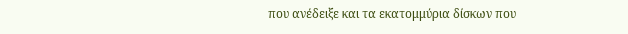που ανέδειξε και τα εκατομμύρια δίσκων που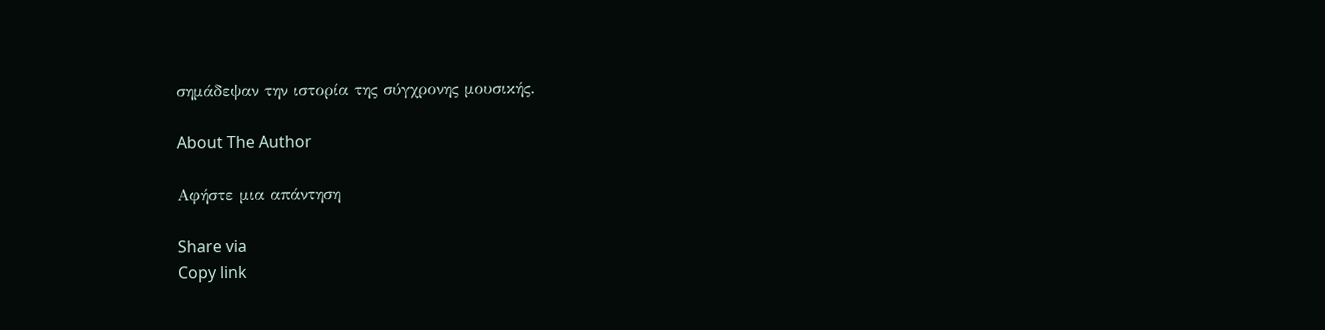σημάδεψαν την ιστορία της σύγχρονης μουσικής.

About The Author

Αφήστε μια απάντηση

Share via
Copy link